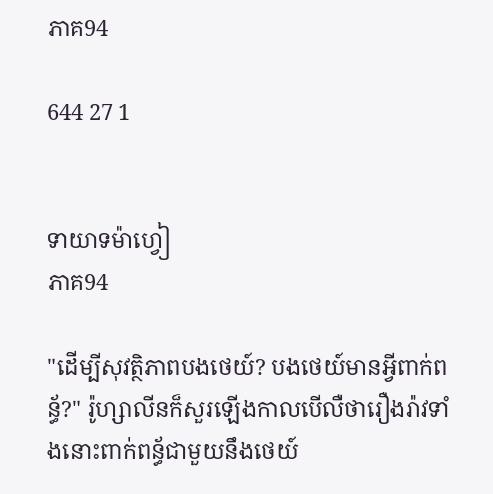ភាគ94

644 27 1


ទាយាទម៉ាហ្វៀ
ភាគ94

"ដើម្បីសុវត្ថិភាពបងថេយ៍? បងថេយ៍មានអ្វីពាក់ពន្ធ័?" រ៉ូហ្សាលីនក៏សួរឡើងកាលបើលឺថារឿងរ៉ាវទាំងនោះពាក់ពន្ធ័ជាមួយនឹងថេយ៍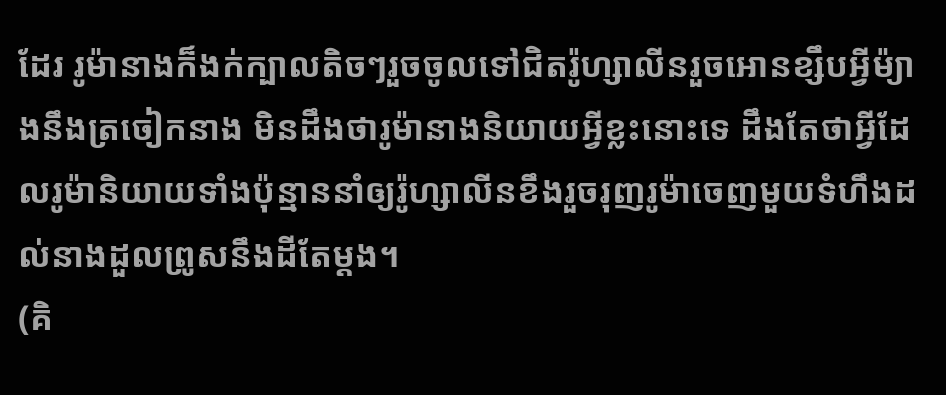ដែរ រូម៉ានាងក៏ងក់ក្បាលតិចៗរួចចូលទៅជិតរ៉ូហ្សាលីនរួចអោនខ្សឹបអ្វីម៉្យាងនឹងត្រចៀកនាង មិនដឹងថារូម៉ានាងនិយាយអ្វីខ្លះនោះទេ ដឹងតែថាអ្វីដែលរូម៉ានិយាយទាំងប៉ុន្មាននាំឲ្យរ៉ូហ្សាលីនខឹងរួចរុញរូម៉ាចេញមួយទំហឹងដល់នាងដួលព្រូសនឹងដីតែម្ដង។
(គិ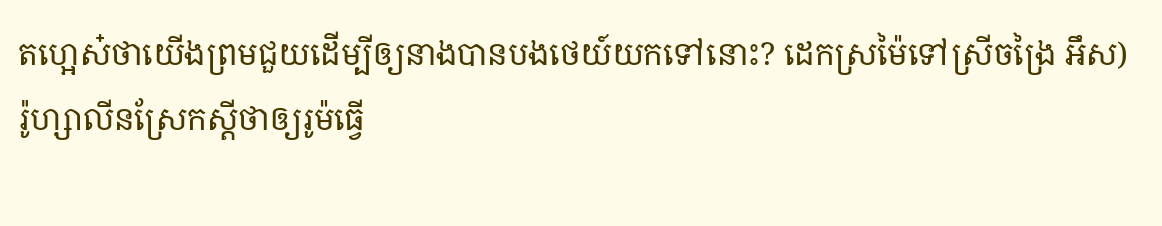តហ្អេស៎ថាយើងព្រមជួយដើម្បីឲ្យនាងបានបងថេយ៍យកទៅនោះ? ដេកស្រម៉ៃទៅស្រីចង្រៃ អឹស)
រ៉ូហ្សាលីនស្រែកស្ដីថាឲ្យរូម៉ធ្វើ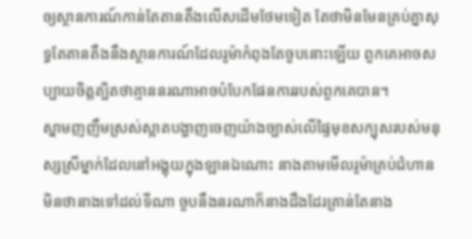ឲ្យស្ថានការណ៍កាន់តែតានតឹងលើសដើមថែមទៀត តែថាមិនមែនគ្រប់គ្នាសុទ្ធតែតានតឹងនឹងស្ថានការណ៍ដែលរូម៉ាកំពុងតែចួបនោះឡើយ ពួកគេអាចសប្បាយចិត្តត្បិតថាគ្មាននរណាអាចបំបែកផែនការរបស់ពួកគេបាន។
ស្នាមញញឹមស្រស់ស្អាតបង្ហាញចេញយ៉ាងច្បាស់លើផ្ទៃមុខសក្បុសរបស់មនុស្សស្រីម្នាក់ដែលនៅអង្គុយក្នុងឡានឯណោះ នាងតាមមើលរូម៉ាគ្រប់ជំហានមិនថានាងទៅដល់ទីណា ចួបនឹងនរណាក៏នាងដឹងដែរគ្រាន់តែនាង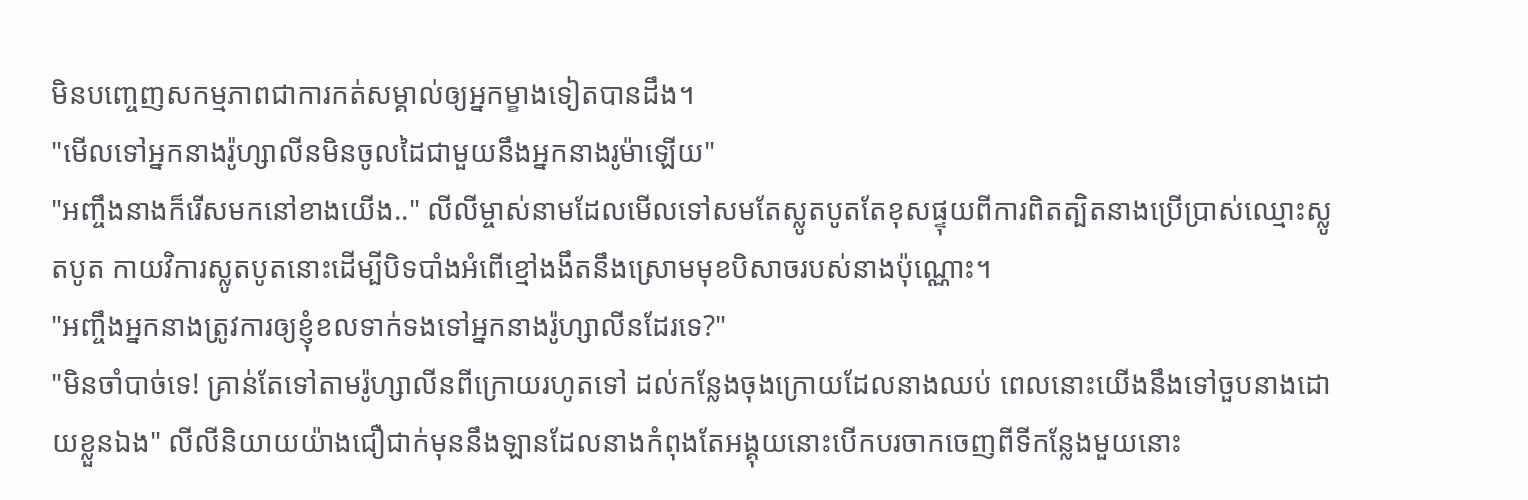មិនបញ្ចេញសកម្មភាពជាការកត់សម្គាល់ឲ្យអ្នកម្ខាងទៀតបានដឹង។
"មើលទៅអ្នកនាងរ៉ូហ្សាលីនមិនចូលដៃជាមួយនឹងអ្នកនាងរូម៉ាឡើយ"
"អញ្ចឹងនាងក៏រើសមកនៅខាងយើង.." លីលីម្ចាស់នាមដែលមើលទៅសមតែស្លូតបូតតែខុសផ្ទុយពីការពិតត្បិតនាងប្រើប្រាស់ឈ្មោះស្លូតបូត កាយវិការស្លូតបូតនោះដើម្បីបិទបាំងអំពើខ្មៅងងឹតនឹងស្រោមមុខបិសាចរបស់នាងប៉ុណ្ណោះ។
"អញ្ចឹងអ្នកនាងត្រូវការឲ្យខ្ញុំខលទាក់ទងទៅអ្នកនាងរ៉ូហ្សាលីនដែរទេ?"
"មិនចាំបាច់ទេ! គ្រាន់តែទៅតាមរ៉ូហ្សាលីនពីក្រោយរហូតទៅ ដល់កន្លែងចុងក្រោយដែលនាងឈប់ ពេលនោះយើងនឹងទៅចួបនាងដោយខ្លួនឯង" លីលីនិយាយយ៉ាងជឿជាក់មុននឹងឡានដែលនាងកំពុងតែអង្គុយនោះបើកបរចាកចេញពីទីកន្លែងមួយនោះ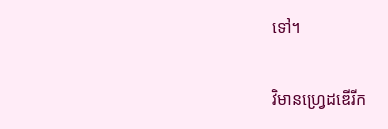ទៅ។

វិមានហ្វ្រេដឌើរីក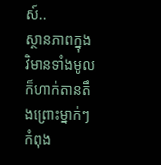ស៍..
ស្ថានភាពក្នុងវិមានទាំងមូលក៏ហាក់តានតឹងព្រោះម្នាក់ៗកំពុង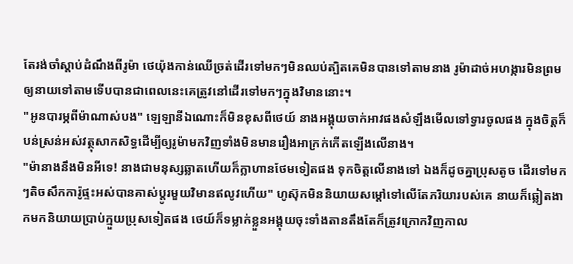តែរង់ចាំស្ដាប់ដំណឹងពីរូម៉ា ថេយ៉ុងកាន់ឈើច្រត់ដើរទៅមកៗមិនឈប់ត្បិតគេមិនបានទៅតាមនាង រូម៉ាដាច់អហង្ការមិនព្រមឲ្យនាយទៅតាមទើបបានជាពេលនេះគេត្រូវនៅដើរទៅមកៗក្នុងវិមាននោះ។
"អូនបារម្ភពីម៉ាណាស់បង" ឡេឡានីឯណោះក៏មិនខុសពីថេយ៍ នាងអង្គុយចាក់អាវផងសំឡឹងមើលទៅទ្វារចូលផង ក្នុងចិត្តក៏បន់ស្រន់អស់វត្ថុសាកសិទ្ធដើម្បីឲ្យរូម៉ាមកវិញទាំងមិនមានរឿងអាក្រក់កើតឡើងលើនាង។
"ម៉ានាងនឹងមិនអីទេ! នាងជាមនុស្សឆ្លាតហើយក៏ក្លាហានថែមទៀតផង ទុកចិត្តលើនាងទៅ ឯងក៏ដូចគ្នាប្រុសតូច ដើរទៅមកៗតិចសឹកការ៉ូផ្ទះអស់បានគាស់ប្ដូរមួយវិមានឥលូវហើយ" ហូស៊ុកមិននិយាយសម្ដៅទៅលើតែភរិយារបស់គេ នាយក៏ឆ្លៀតងាកមកនិយាយប្រាប់ក្មួយប្រុសទៀតផង ថេយ៍ក៏ទម្លាក់ខ្លួនអង្គុយចុះទាំងតានតឹងតែក៏ត្រូវក្រោកវិញកាល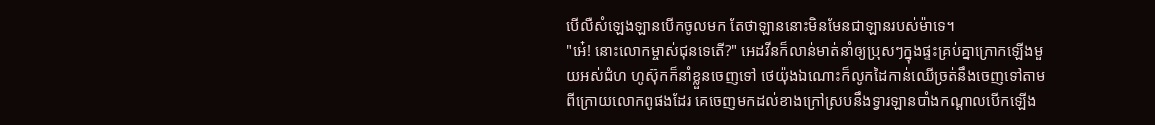បើលឺសំឡេងឡានបើកចូលមក តែថាឡាននោះមិនមែនជាឡានរបស់ម៉ាទេ។
"អេ៎! នោះលោកម្ចាស់ជុនទេតើ?" អេដវីនក៏លាន់មាត់នាំឲ្យប្រុសៗក្នុងផ្ទះគ្រប់គ្នាក្រោកឡើងមួយអស់ជំហ ហូស៊ុកក៏នាំខ្លួនចេញទៅ ថេយ៉ុងឯណោះក៏លូកដៃកាន់ឈើច្រត់នឹងចេញទៅតាមពីក្រោយលោកពូផងដែរ គេចេញមកដល់ខាងក្រៅស្របនឹងទ្វារឡានបាំងកណ្ដាលបើកឡើង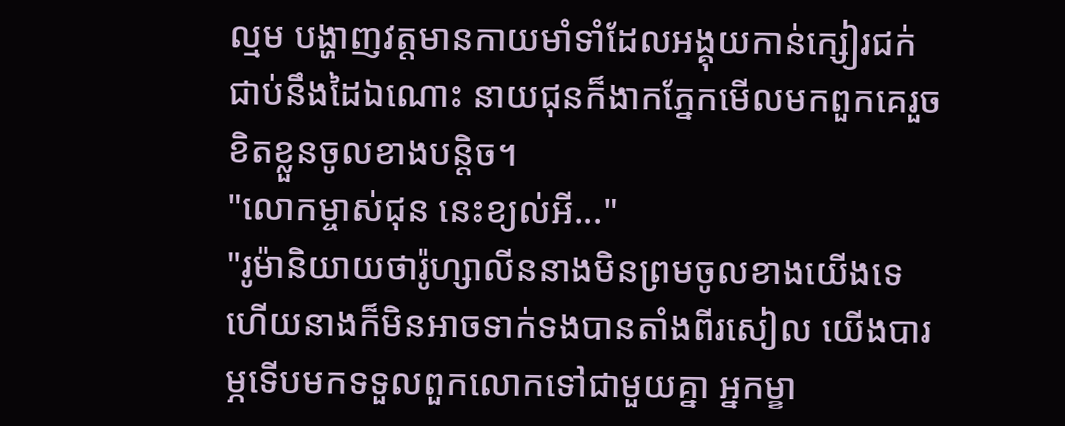ល្មម បង្ហាញវត្តមានកាយមាំទាំដែលអង្គុយកាន់ក្សៀរជក់ជាប់នឹងដៃឯណោះ នាយជុនក៏ងាកភ្នែកមើលមកពួកគេរួចខិតខ្លួនចូលខាងបន្តិច។
"លោកម្ចាស់ជុន នេះខ្យល់អី..."
"រូម៉ានិយាយថារ៉ូហ្សាលីននាងមិនព្រមចូលខាងយើងទេ ហើយនាងក៏មិនអាចទាក់ទងបានតាំងពីរសៀល យើងបារម្ភទើបមកទទួលពួកលោកទៅជាមួយគ្នា អ្នកម្ខា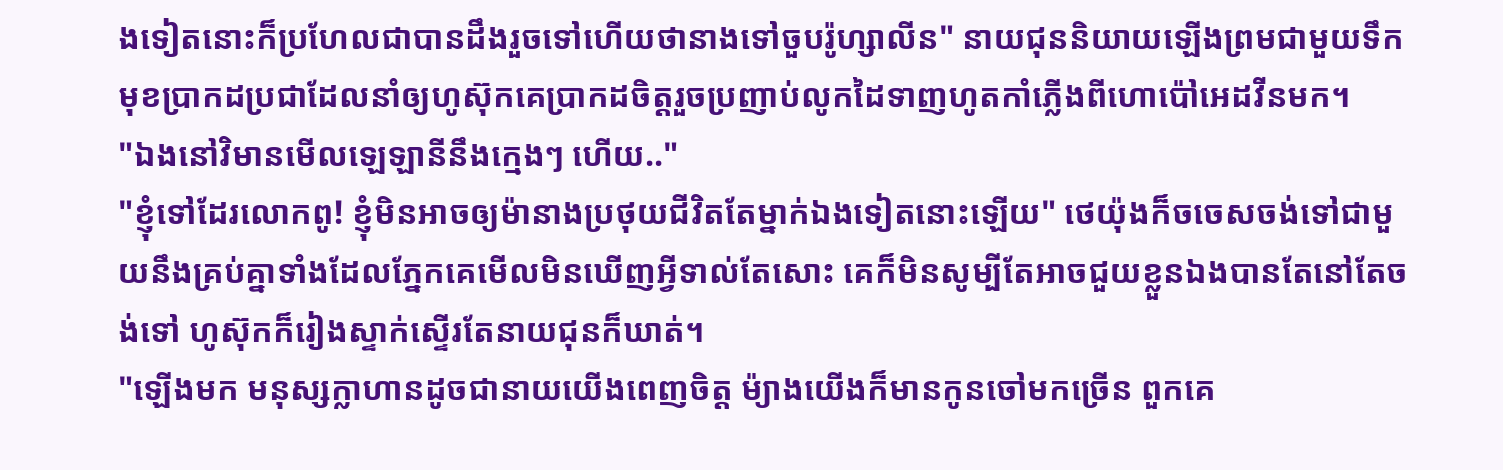ងទៀតនោះក៏ប្រហែលជាបានដឹងរួចទៅហើយថានាងទៅចួបរ៉ូហ្សាលីន" នាយជុននិយាយឡើងព្រមជាមួយទឹកមុខប្រាកដប្រជាដែលនាំឲ្យហូស៊ុកគេប្រាកដចិត្តរួចប្រញាប់លូកដៃទាញហូតកាំភ្លើងពីហោប៉ៅអេដវីនមក។
"ឯងនៅវិមានមើលឡេឡានីនឹងក្មេងៗ ហើយ.."
"ខ្ញុំទៅដែរលោកពូ! ខ្ញុំមិនអាចឲ្យម៉ានាងប្រថុយជីវិតតែម្នាក់ឯងទៀតនោះឡើយ" ថេយ៉ុងក៏ចចេសចង់ទៅជាមួយនឹងគ្រប់គ្នាទាំងដែលភ្នែកគេមើលមិនឃើញអ្វីទាល់តែសោះ គេក៏មិនសូម្បីតែអាចជួយខ្លួនឯងបានតែនៅតែចង់ទៅ ហូស៊ុកក៏រៀងស្ទាក់ស្ទើរតែនាយជុនក៏ឃាត់។
"ឡើងមក មនុស្សក្លាហានដូចជានាយយើងពេញចិត្ត ម៉្យាងយើងក៏មានកូនចៅមកច្រើន ពួកគេ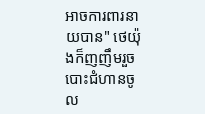អាចការពារនាយបាន" ថេយ៉ុងក៏ញញឹមរួចបោះជំហានចូល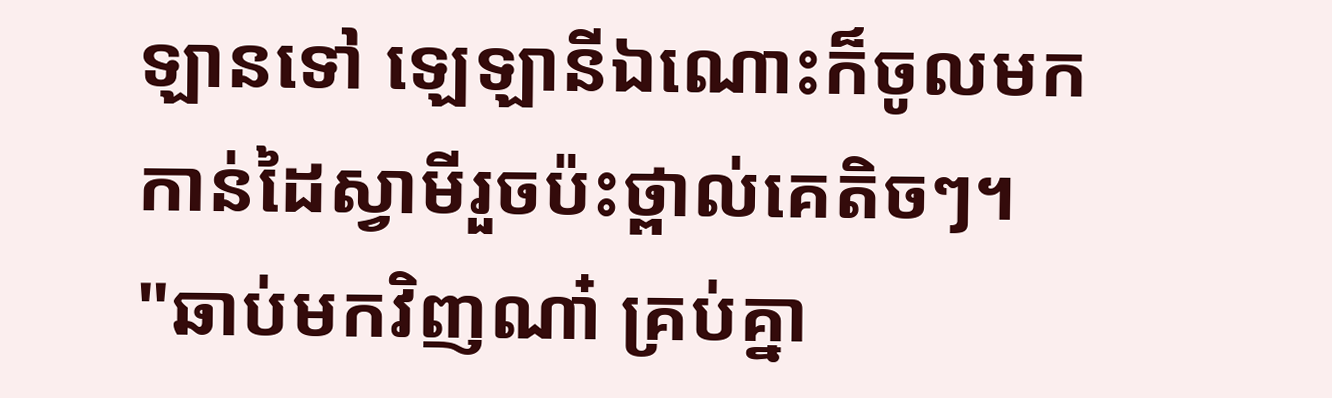ឡានទៅ ឡេឡានីឯណោះក៏ចូលមកកាន់ដៃស្វាមីរួចប៉ះថ្ពាល់គេតិចៗ។
"ឆាប់មកវិញណា៎ គ្រប់គ្នា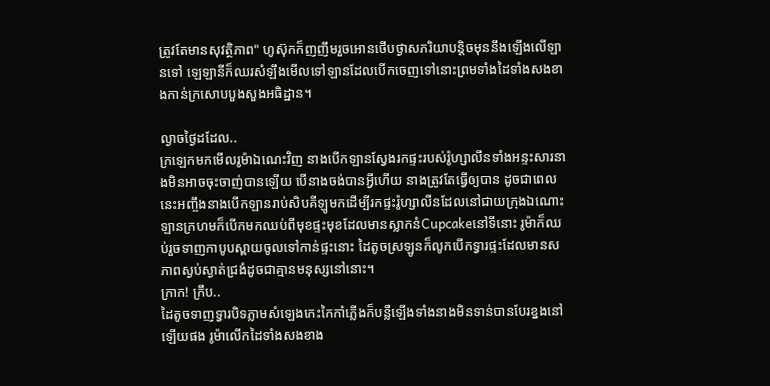ត្រូវតែមានសុវត្ថិភាព" ហូស៊ុកក៏ញញឹមរួចអោនថើបថ្ងាសភរិយាបន្តិចមុននឹងឡើងលើឡានទៅ ឡេឡានីក៏ឈរសំឡឹងមើលទៅឡានដែលបើកចេញទៅនោះព្រមទាំងដៃទាំងសងខាងកាន់ក្រសោបបួងសួងអធិដ្ឋាន។

ល្ងាចថ្ងៃដដែល..
ក្រឡេកមកមើលរូម៉ាឯណេះវិញ នាងបើកឡានស្វែងរកផ្ទះរបស់រ៉ូហ្សាលីនទាំងអន្ទះសារនាងមិនអាចចុះចាញ់បានឡើយ បើនាងចង់បានអ្វីហើយ នាងត្រូវតែធ្វើឲ្យបាន ដូចជាពេលនេះអញ្ចឹងនាងបើកឡានរាប់សិបគីឡូមកដើម្បីរកផ្ទះរ៉ូហ្សាលីនដែលនៅជាយក្រុងឯណោះ ឡានក្រហមក៏បើកមកឈប់ពីមុខផ្ទះមុខដែលមានស្លាកនំCupcakeនៅទីនោះ រូម៉ាក៏ឈប់រួចទាញកាបូបស្ពាយចូលទៅកាន់ផ្ទះនោះ ដៃតូចស្រឡូនក៏លូកបើកទ្វារផ្ទះដែលមានសភាពស្ងប់ស្ងាត់ជ្រងំដូចជាគ្មានមនុស្សនៅនោះ។
ក្រាក! ក្រឹប..
ដៃតូចទាញទ្វារបិទភ្លាមសំឡេងកេះកៃកាំភ្លើងក៏បន្លឺឡើងទាំងនាងមិនទាន់បានបែរខ្នងនៅឡើយផង រូម៉ាលើកដៃទាំងសងខាង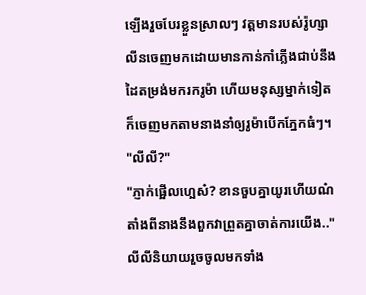ឡើងរួចបែរខ្លួនស្រាលៗ វត្តមានរបស់រ៉ូហ្សាលីនចេញមកដោយមានកាន់កាំភ្លើងជាប់នឹងដៃតម្រង់មករករូម៉ា ហើយមនុស្សម្នាក់ទៀតក៏ចេញមកតាមនាងនាំឲ្យរូម៉ាបើកភ្នែកធំៗ។
"លីលី?"
"ភ្ញាក់ផ្អើលហ្អេស៎? ខានចួបគ្នាយូរហើយណ៎ តាំងពីនាងនឹងពួកវាព្រួតគ្នាចាត់ការយើង.." លីលីនិយាយរួចចូលមកទាំង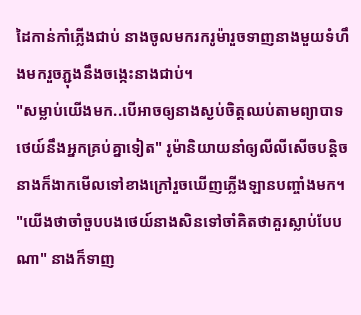ដៃកាន់កាំភ្លើងជាប់ នាងចូលមករករូម៉ារួចទាញនាងមួយទំហឹងមករួចភ្ជុងនឹងចង្កេះនាងជាប់។
"សម្លាប់យើងមក..បើអាចឲ្យនាងស្ងប់ចិត្តឈប់តាមព្យាបាទថេយ៍នឹងអ្នកគ្រប់គ្នាទៀត" រូម៉ានិយាយនាំឲ្យលីលីសើចបន្តិច នាងក៏ងាកមើលទៅខាងក្រៅរួចឃើញភ្លើងឡានបញ្ចាំងមក។
"យើងថាចាំចួបបងថេយ៍នាងសិនទៅចាំគិតថាគួរស្លាប់បែបណា" នាងក៏ទាញ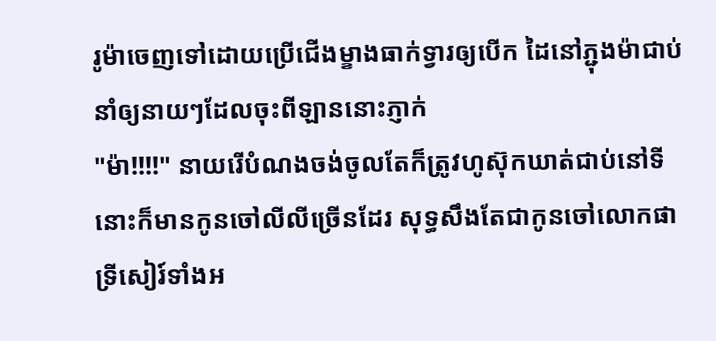រូម៉ាចេញទៅដោយប្រើជើងម្ខាងធាក់ទ្វារឲ្យបើក ដៃនៅភ្ជុងម៉ាជាប់នាំឲ្យនាយៗដែលចុះពីឡាននោះភ្ញាក់
"ម៉ា!!!!" នាយរើបំណងចង់ចូលតែក៏ត្រូវហូស៊ុកឃាត់ជាប់នៅទីនោះក៏មានកូនចៅលីលីច្រើនដែរ សុទ្ធសឹងតែជាកូនចៅលោកផាទ្រីសៀរ៍ទាំងអ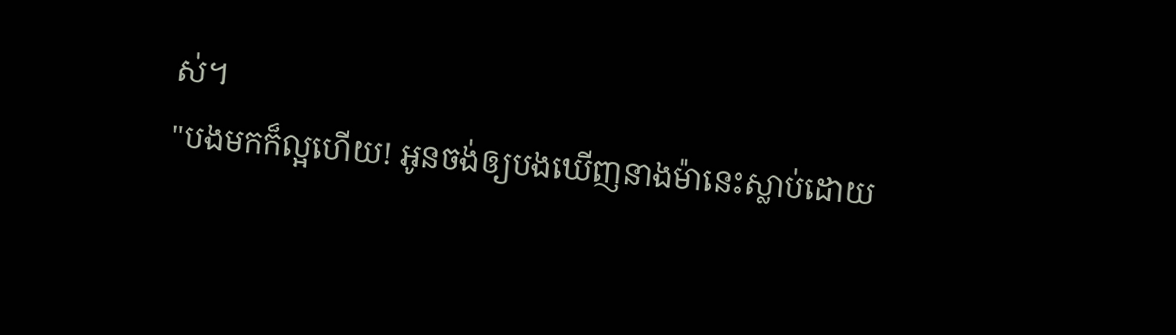ស់។
"បងមកក៏ល្អហើយ! អូនចង់ឲ្យបងឃើញនាងម៉ានេះស្លាប់ដោយ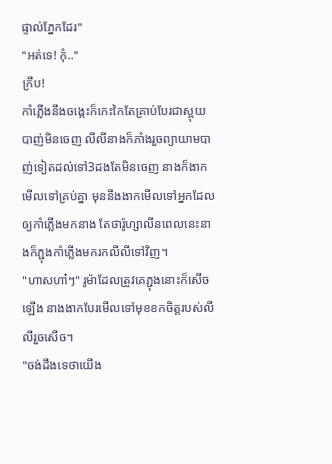ផ្ទាល់ភ្នែកដែរ"
"អត់ទេ! កុំ.."
ក្រឹប!
កាំភ្លើងនឹងចង្កេះក៏កេះកៃតែគ្រាប់បែរជាស្អុយបាញ់មិនចេញ លីលីនាងក៏ភាំងរួចព្យាយាមបាញ់ទៀតដល់ទៅ3ដងតែមិនចេញ នាងក៏ងាកមើលទៅគ្រប់គ្នា មុននឹងងាកមើលទៅអ្នកដែលឲ្យកាំភ្លើងមកនាង តែថារ៉ូហ្សាលីនពេលនេះនាងក៏ភ្ជុងកាំភ្លើងមករកលីលីទៅវិញ។
"ហាសហា៎ៗ" រូម៉ាដែលត្រូវគេភ្ជុងនោះក៏សើចឡើង នាងងាកបែរមើលទៅមុខខកចិត្តរបស់លីលីរួចសើច។
"ចង់ដឹងទេថាយើង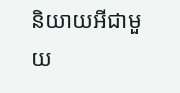និយាយអីជាមួយ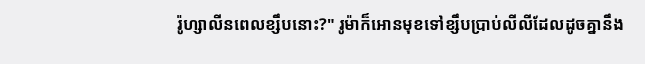រ៉ូហ្សាលីនពេលខ្សឹបនោះ?" រូម៉ាក៏អោនមុខទៅខ្សឹបប្រាប់លីលីដែលដូចគ្នានឹង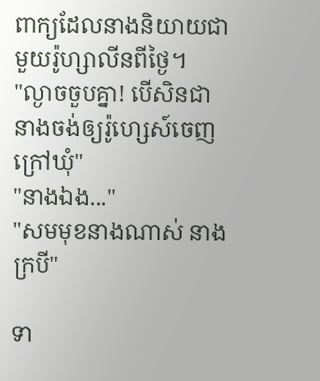ពាក្យដែលនាងនិយាយជាមួយរ៉ូហ្សាលីនពីថ្ងៃ។
"ល្ងាចចួបគ្នា! បើសិនជានាងចង់ឲ្យរ៉ូហ្សេស៍ចេញក្រៅឃុំ"
"នាងឯង..."
"សមមុខនាងណាស់ នាងក្របី"

ទា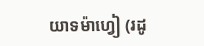យាទម៉ាហ្វៀ (រដូ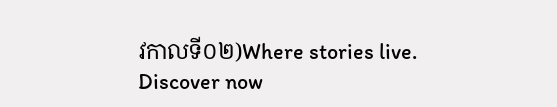វកាលទី០២)Where stories live. Discover now